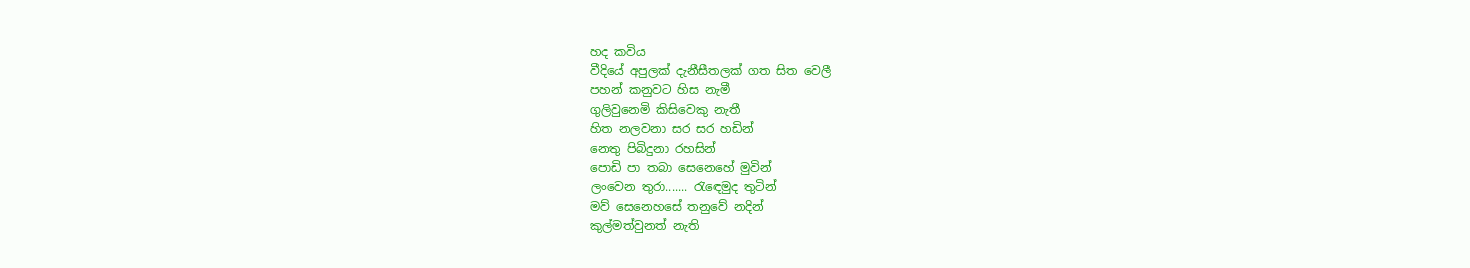හද කවිය
වීදියේ අපුලක් දැනීසීතලක් ගත සිත වෙලී
පහන් කනුවට හිස නැමී
ගුලිවුනෙමි කිසිවෙකු නැතී
හිත නලවනා සර සර හඩින්
නෙතු පිබිදුනා රහසින්
පොඩි පා තබා සෙනෙහේ මුවින්
ලංවෙන තුරා....... රැඳෙමුද තුටින්
මව් සෙනෙහසේ තනුවේ නදින්
කුල්මත්වුනත් නැති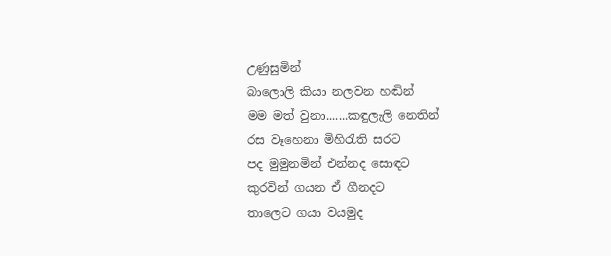උණුසුමින්
බාලොලි කියා නලවන හඬින්
මම මත් වුනා.......කඳුලැලි නෙතින්
රස වෑහෙනා මිහිරැති සරට
පද මුමුනමින් එන්නද සොඳට
කුරවින් ගයන ඒ ගීනදට
තාලෙට ගයා වයමුද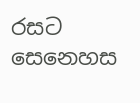රසට
සෙනෙහස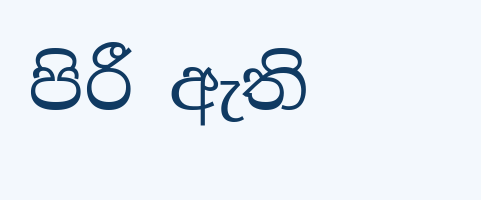පිරී ඇති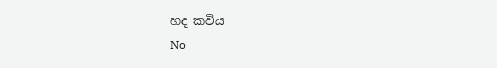හද කවිය
No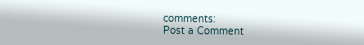comments:
Post a Comment